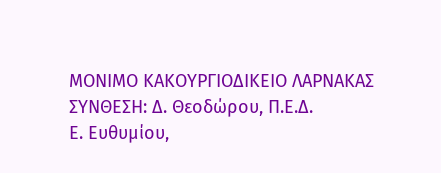ΜΟΝΙΜΟ ΚΑΚΟΥΡΓΙΟΔΙΚΕΙΟ ΛΑΡΝΑΚΑΣ
ΣΥΝΘΕΣΗ: Δ. Θεοδώρου, Π.Ε.Δ.
Ε. Ευθυμίου,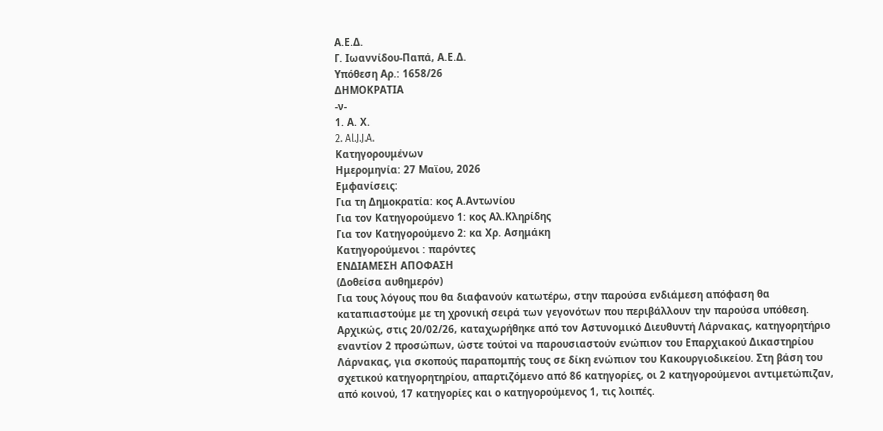Α.Ε.Δ.
Γ. Ιωαννίδου-Παπά, Α.Ε.Δ.
Υπόθεση Αρ.: 1658/26
ΔΗΜΟΚΡΑΤΙΑ
-ν-
1. Α. Χ.
2. Al.J.J.A.
Κατηγορουμένων
Ημερομηνία: 27 Mαϊου, 2026
Εμφανίσεις:
Για τη Δημοκρατία: κος Α.Αντωνίου
Για τον Κατηγορούμενο 1: κος Αλ.Κληρίδης
Για τον Κατηγορούμενο 2: κα Χρ. Ασημάκη
Κατηγορούμενοι : παρόντες
ΕΝΔΙΑΜΕΣΗ ΑΠΟΦΑΣΗ
(Δοθείσα αυθημερόν)
Για τους λόγους που θα διαφανούν κατωτέρω, στην παρούσα ενδιάμεση απόφαση θα καταπιαστούμε με τη χρονική σειρά των γεγονότων που περιβάλλουν την παρούσα υπόθεση.
Αρχικώς, στις 20/02/26, καταχωρήθηκε από τον Αστυνομικό Διευθυντή Λάρνακας, κατηγορητήριο εναντίον 2 προσώπων, ώστε τούτoi να παρουσιαστούν ενώπιον του Επαρχιακού Δικαστηρίου Λάρνακας, για σκοπούς παραπομπής τους σε δίκη ενώπιον του Κακουργιοδικείου. Στη βάση του σχετικού κατηγορητηρίου, απαρτιζόμενο από 86 κατηγορίες, οι 2 κατηγορούμενοι αντιμετώπιζαν, από κοινού, 17 κατηγορίες και ο κατηγορούμενος 1, τις λοιπές.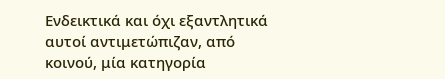Ενδεικτικά και όχι εξαντλητικά αυτοί αντιμετώπιζαν, από κοινού, μία κατηγορία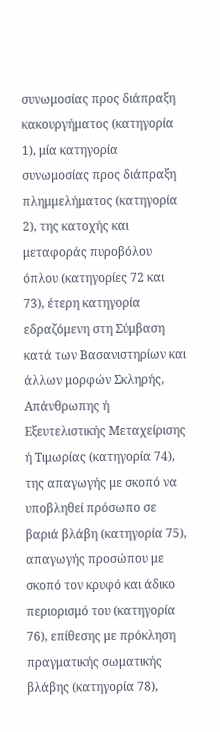συνωμοσίας προς διάπραξη κακουργήματος (κατηγορία 1), μία κατηγορία συνωμοσίας προς διάπραξη πλημμελήματος (κατηγορία 2), της κατοχής και μεταφοράς πυροβόλου όπλου (κατηγορίες 72 και 73), έτερη κατηγορία εδραζόμενη στη Σύμβαση κατά των Βασανιστηρίων και άλλων μορφών Σκληρής, Απάνθρωπης ή Εξευτελιστικής Μεταχείρισης ή Τιμωρίας (κατηγορία 74), της απαγωγής με σκοπό να υποβληθεί πρόσωπο σε βαριά βλάβη (κατηγορία 75), απαγωγής προσώπου με σκοπό τον κρυφό και άδικο περιορισμό του (κατηγορία 76), επίθεσης με πρόκληση πραγματικής σωματικής βλάβης (κατηγορία 78),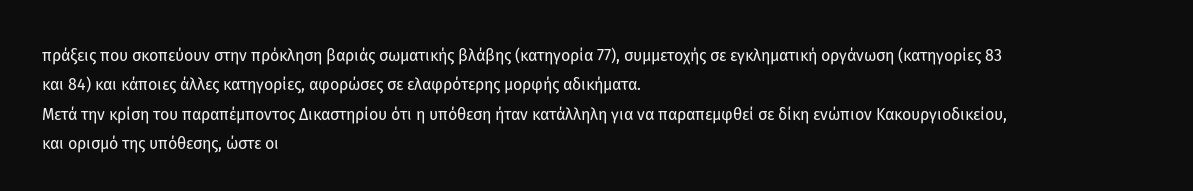πράξεις που σκοπεύουν στην πρόκληση βαριάς σωματικής βλάβης (κατηγορία 77), συμμετοχής σε εγκληματική οργάνωση (κατηγορίες 83 και 84) και κάποιες άλλες κατηγορίες, αφορώσες σε ελαφρότερης μορφής αδικήματα.
Μετά την κρίση του παραπέμποντος Δικαστηρίου ότι η υπόθεση ήταν κατάλληλη για να παραπεμφθεί σε δίκη ενώπιον Κακουργιοδικείου, και ορισμό της υπόθεσης, ώστε οι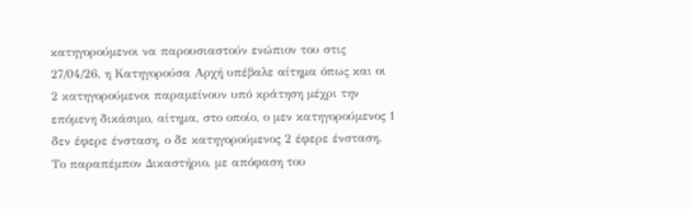κατηγορούμενοι να παρουσιαστούν ενώπιον του στις 27/04/26, η Κατηγορούσα Αρχή υπέβαλε αίτημα όπως και οι 2 κατηγορούμενοι παραμείνουν υπό κράτηση μέχρι την επόμενη δικάσιμο, αίτημα, στο οποίο, ο μεν κατηγορούμενος 1 δεν έφερε ένσταση, ο δε κατηγορούμενος 2 έφερε ένσταση.
Το παραπέμπον Δικαστήριο, με απόφαση του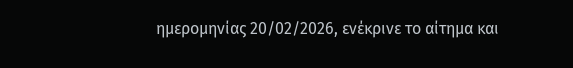ημερομηνίας 20/02/2026, ενέκρινε το αίτημα και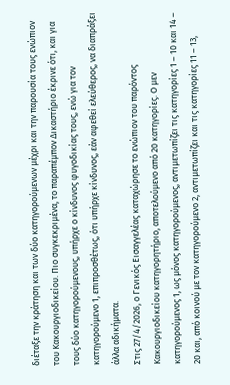διέταξε την κράτηση και των δύο κατηγορούμενων μέχρι και την παρουσία τους ενώπιον του Κακουργιοδικείου. Πιο συγκεκριμένα, το παραπέμπον Δικαστήριο έκρινε ότι, και για τους δύο κατηγορούμενους, υπήρχε ο κίνδυνος φυγοδικίας τους, ενώ για τον κατηγορούμενο 1, επιπροσθέτως, ότι υπήρχε κίνδυνος, εάν αφεθεί ελεύθερος, να διαπράξει άλλα αδικήματα.
Στις 27/4/2026, ο Γενικός Εισαγγελέας καταχώρησε το ενώπιον του παρόντος Κακουργιοδικείου κατηγορητήριο, αποτελούμενο από 20 κατηγορίες. Ο μεν κατηγορούμενος 1, ως μόνος κατηγορούμενος, αντιμετωπίζει τις κατηγορίες 1 – 10 και 14 – 20 και, από κοινού με τον κατηγορούμενο 2, αντιμετωπίζει και τις κατηγορίες 11 – 13,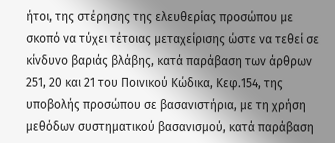ήτοι, της στέρησης της ελευθερίας προσώπου με σκοπό να τύχει τέτοιας μεταχείρισης ώστε να τεθεί σε κίνδυνο βαριάς βλάβης, κατά παράβαση των άρθρων 251, 20 και 21 του Ποινικού Κώδικα, Κεφ.154, της υποβολής προσώπου σε βασανιστήρια, με τη χρήση μεθόδων συστηματικού βασανισμού, κατά παράβαση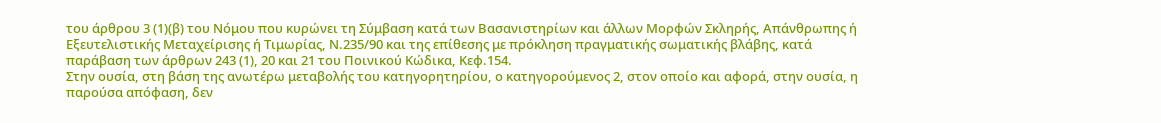του άρθρου 3 (1)(β) του Νόμου που κυρώνει τη Σύμβαση κατά των Βασανιστηρίων και άλλων Μορφών Σκληρής, Απάνθρωπης ή Εξευτελιστικής Μεταχείρισης ή Τιμωρίας, Ν.235/90 και της επίθεσης με πρόκληση πραγματικής σωματικής βλάβης, κατά παράβαση των άρθρων 243 (1), 20 και 21 του Ποινικού Κώδικα, Κεφ.154.
Στην ουσία, στη βάση της ανωτέρω μεταβολής του κατηγορητηρίου, ο κατηγορούμενος 2, στον οποίο και αφορά, στην ουσία, η παρούσα απόφαση, δεν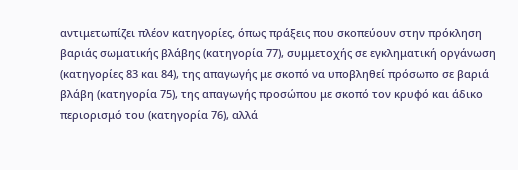αντιμετωπίζει πλέον κατηγορίες, όπως πράξεις που σκοπεύουν στην πρόκληση βαριάς σωματικής βλάβης (κατηγορία 77), συμμετοχής σε εγκληματική οργάνωση (κατηγορίες 83 και 84), της απαγωγής με σκοπό να υποβληθεί πρόσωπο σε βαριά βλάβη (κατηγορία 75), της απαγωγής προσώπου με σκοπό τον κρυφό και άδικο περιορισμό του (κατηγορία 76), αλλά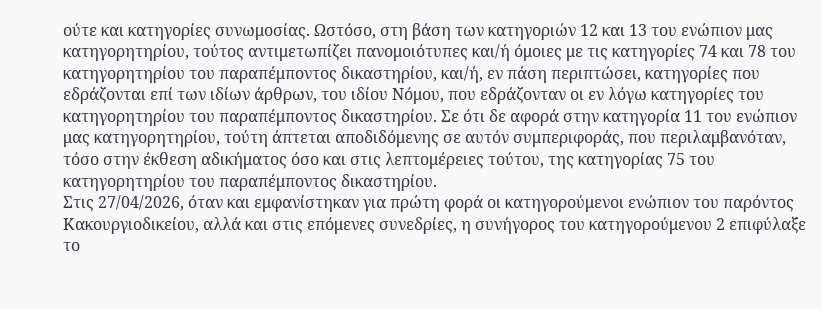ούτε και κατηγορίες συνωμοσίας. Ωστόσο, στη βάση των κατηγοριών 12 και 13 του ενώπιον μας κατηγορητηρίου, τούτος αντιμετωπίζει πανομοιότυπες και/ή όμοιες με τις κατηγορίες 74 και 78 του κατηγορητηρίου του παραπέμποντος δικαστηρίου, και/ή, εν πάση περιπτώσει, κατηγορίες που εδράζονται επί των ιδίων άρθρων, του ιδίου Νόμου, που εδράζονταν οι εν λόγω κατηγορίες του κατηγορητηρίου του παραπέμποντος δικαστηρίου. Σε ότι δε αφορά στην κατηγορία 11 του ενώπιον μας κατηγορητηρίου, τούτη άπτεται αποδιδόμενης σε αυτόν συμπεριφοράς, που περιλαμβανόταν, τόσο στην έκθεση αδικήματος όσο και στις λεπτομέρειες τούτου, της κατηγορίας 75 του κατηγορητηρίου του παραπέμποντος δικαστηρίου.
Στις 27/04/2026, όταν και εμφανίστηκαν για πρώτη φορά οι κατηγορούμενοι ενώπιον του παρόντος Κακουργιοδικείου, αλλά και στις επόμενες συνεδρίες, η συνήγορος του κατηγορούμενου 2 επιφύλαξε το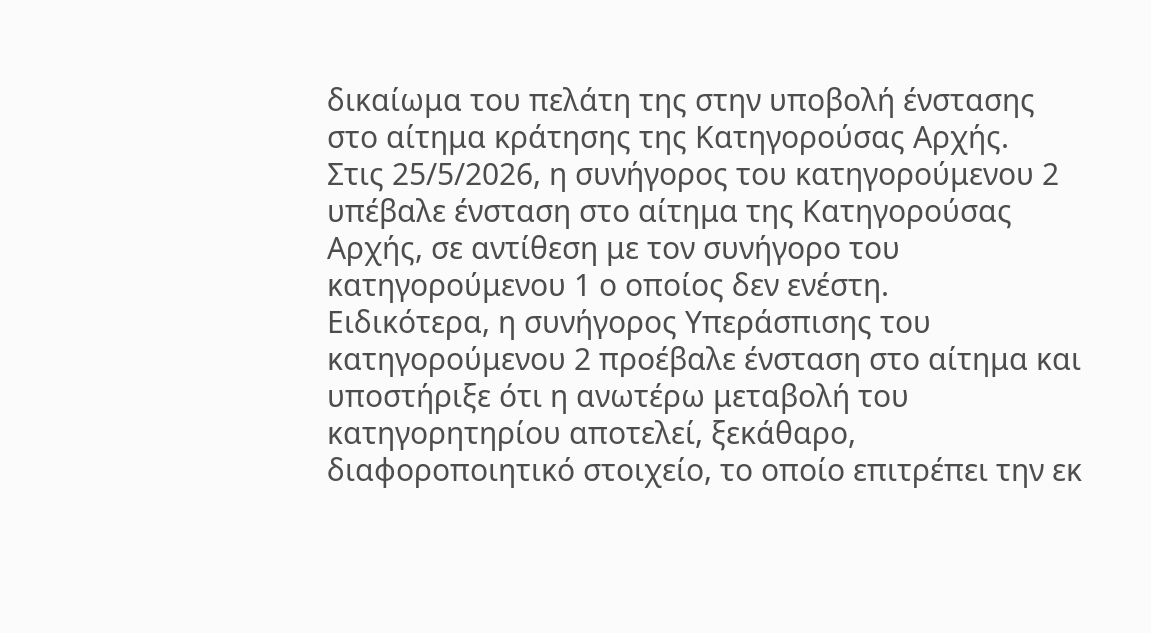δικαίωμα του πελάτη της στην υποβολή ένστασης στο αίτημα κράτησης της Κατηγορούσας Αρχής.
Στις 25/5/2026, η συνήγορος του κατηγορούμενου 2 υπέβαλε ένσταση στο αίτημα της Κατηγορούσας Αρχής, σε αντίθεση με τον συνήγορο του κατηγορούμενου 1 ο οποίος δεν ενέστη.
Ειδικότερα, η συνήγορος Υπεράσπισης του κατηγορούμενου 2 προέβαλε ένσταση στο αίτημα και υποστήριξε ότι η ανωτέρω μεταβολή του κατηγορητηρίου αποτελεί, ξεκάθαρο, διαφοροποιητικό στοιχείο, το οποίο επιτρέπει την εκ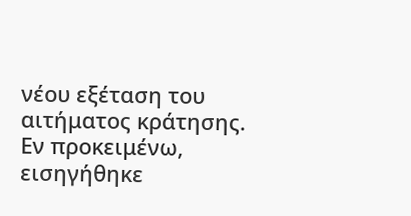νέου εξέταση του αιτήματος κράτησης. Εν προκειμένω, εισηγήθηκε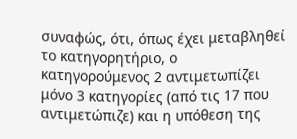συναφώς, ότι, όπως έχει μεταβληθεί το κατηγορητήριο, ο κατηγορούμενος 2 αντιμετωπίζει μόνο 3 κατηγορίες (από τις 17 που αντιμετώπιζε) και η υπόθεση της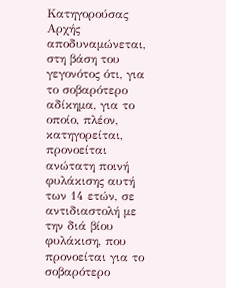Κατηγορούσας Αρχής αποδυναμώνεται, στη βάση του γεγονότος ότι, για το σοβαρότερο αδίκημα, για το οποίο, πλέον, κατηγορείται, προνοείται ανώτατη ποινή φυλάκισης αυτή των 14 ετών, σε αντιδιαστολή με την διά βίου φυλάκιση, που προνοείται για το σοβαρότερο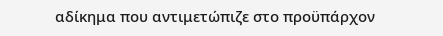αδίκημα που αντιμετώπιζε στο προϋπάρχον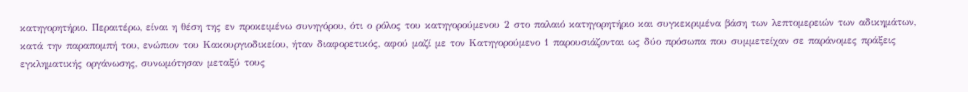κατηγορητήριο. Περαιτέρω, είναι η θέση της εν προκειμένω συνηγόρου, ότι ο ρόλος του κατηγορούμενου 2 στο παλαιό κατηγορητήριο και συγκεκριμένα βάση των λεπτομερειών των αδικημάτων, κατά την παραπομπή του, ενώπιον του Κακουργιοδικείου, ήταν διαφορετικός, αφού μαζί με τον Κατηγορούμενο 1 παρουσιάζονται ως δύο πρόσωπα που συμμετείχαν σε παράνομες πράξεις εγκληματικής οργάνωσης, συνωμότησαν μεταξύ τους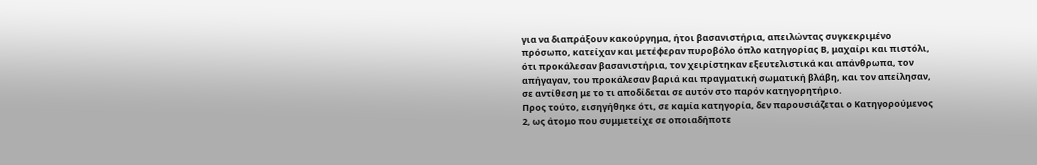για να διαπράξουν κακούργημα, ήτοι βασανιστήρια, απειλώντας συγκεκριμένο πρόσωπο, κατείχαν και μετέφεραν πυροβόλο όπλο κατηγορίας Β, μαχαίρι και πιστόλι, ότι προκάλεσαν βασανιστήρια, τον χειρίστηκαν εξευτελιστικά και απάνθρωπα, τον απήγαγαν, του προκάλεσαν βαριά και πραγματική σωματική βλάβη, και τον απείλησαν, σε αντίθεση με το τι αποδίδεται σε αυτόν στο παρόν κατηγορητήριο.
Προς τούτο, εισηγήθηκε ότι, σε καμία κατηγορία, δεν παρουσιάζεται ο Κατηγορούμενος 2, ως άτομο που συμμετείχε σε οποιαδήποτε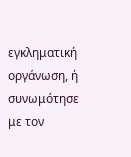εγκληματική οργάνωση, ή συνωμότησε με τον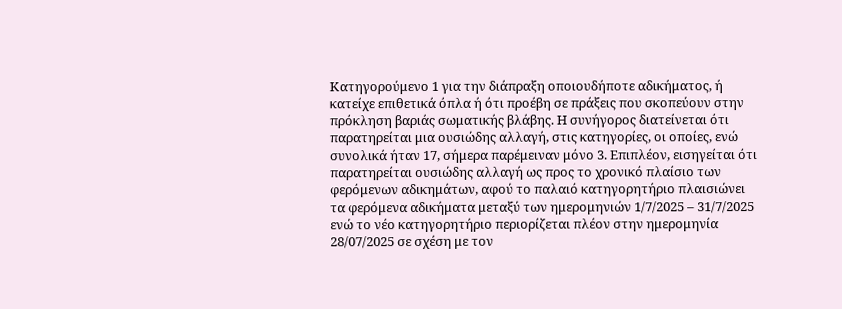Κατηγορούμενο 1 για την διάπραξη οποιουδήποτε αδικήματος, ή κατείχε επιθετικά όπλα ή ότι προέβη σε πράξεις που σκοπεύουν στην πρόκληση βαριάς σωματικής βλάβης. Η συνήγορος διατείνεται ότι παρατηρείται μια ουσιώδης αλλαγή, στις κατηγορίες, οι οποίες, ενώ συνολικά ήταν 17, σήμερα παρέμειναν μόνο 3. Επιπλέον, εισηγείται ότι παρατηρείται ουσιώδης αλλαγή ως προς το χρονικό πλαίσιο των φερόμενων αδικημάτων, αφού το παλαιό κατηγορητήριο πλαισιώνει τα φερόμενα αδικήματα μεταξύ των ημερομηνιών 1/7/2025 – 31/7/2025 ενώ το νέο κατηγορητήριο περιορίζεται πλέον στην ημερομηνία 28/07/2025 σε σχέση με τον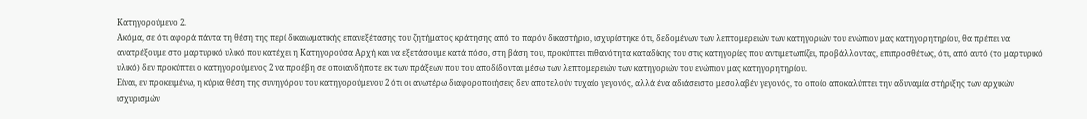Κατηγορούμενο 2.
Ακόμα, σε ότι αφορά πάντα τη θέση της περί δικαιωματικής επανεξέτασης του ζητήματος κράτησης από το παρόν δικαστήριο, ισχυρίστηκε ότι, δεδομένων των λεπτομερειών των κατηγοριών του ενώπιον μας κατηγορητηρίου, θα πρέπει να ανατρέξουμε στο μαρτυρικό υλικό που κατέχει η Κατηγορούσα Αρχή και να εξετάσουμε κατά πόσο, στη βάση του, προκύπτει πιθανότητα καταδίκης του στις κατηγορίες που αντιμετωπίζει, προβάλλοντας, επιπροσθέτως, ότι, από αυτό (το μαρτυρικό υλικό) δεν προκύπτει ο κατηγορούμενος 2 να προέβη σε οποιανδήποτε εκ των πράξεων που του αποδίδονται μέσω των λεπτομερειών των κατηγοριών του ενώπιον μας κατηγορητηρίου.
Είναι, εν προκειμένω, η κύρια θέση της συνηγόρου του κατηγορούμενου 2 ότι οι ανωτέρω διαφοροποιήσεις δεν αποτελούν τυχαίο γεγονός, αλλά ένα αδιάσειστο μεσολαβέν γεγονός, το οποίο αποκαλύπτει την αδυναμία στήριξης των αρχικών ισχυρισμών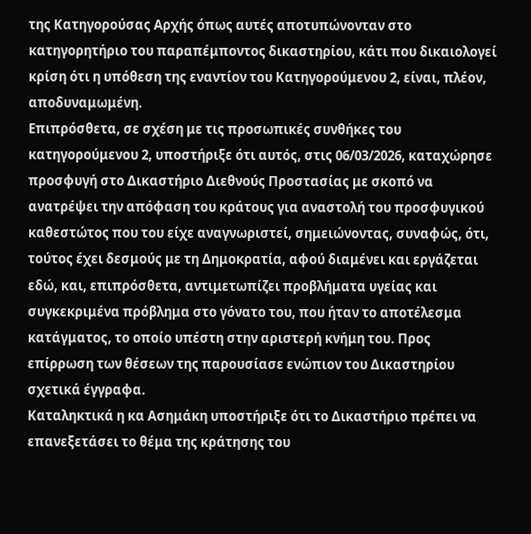της Κατηγορούσας Αρχής όπως αυτές αποτυπώνονταν στο κατηγορητήριο του παραπέμποντος δικαστηρίου, κάτι που δικαιολογεί κρίση ότι η υπόθεση της εναντίον του Κατηγορούμενου 2, είναι, πλέον, αποδυναμωμένη.
Επιπρόσθετα, σε σχέση με τις προσωπικές συνθήκες του κατηγορούμενου 2, υποστήριξε ότι αυτός, στις 06/03/2026, καταχώρησε προσφυγή στο Δικαστήριο Διεθνούς Προστασίας με σκοπό να ανατρέψει την απόφαση του κράτους για αναστολή του προσφυγικού καθεστώτος που του είχε αναγνωριστεί, σημειώνοντας, συναφώς, ότι, τούτος έχει δεσμούς με τη Δημοκρατία, αφού διαμένει και εργάζεται εδώ, και, επιπρόσθετα, αντιμετωπίζει προβλήματα υγείας και συγκεκριμένα πρόβλημα στο γόνατο του, που ήταν το αποτέλεσμα κατάγματος, το οποίο υπέστη στην αριστερή κνήμη του. Προς επίρρωση των θέσεων της παρουσίασε ενώπιον του Δικαστηρίου σχετικά έγγραφα.
Καταληκτικά η κα Ασημάκη υποστήριξε ότι το Δικαστήριο πρέπει να επανεξετάσει το θέμα της κράτησης του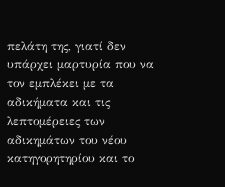πελάτη της, γιατί δεν υπάρχει μαρτυρία που να τον εμπλέκει με τα αδικήματα και τις λεπτομέρειες των αδικημάτων του νέου κατηγορητηρίου και το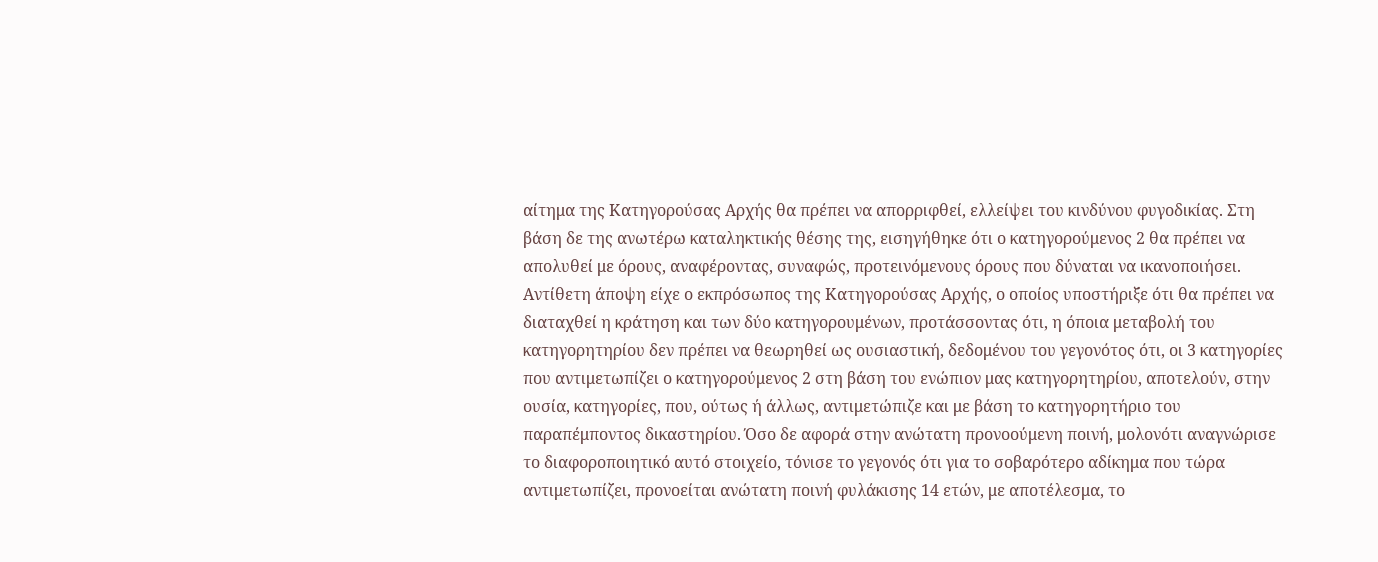αίτημα της Κατηγορούσας Αρχής θα πρέπει να απορριφθεί, ελλείψει του κινδύνου φυγοδικίας. Στη βάση δε της ανωτέρω καταληκτικής θέσης της, εισηγήθηκε ότι ο κατηγορούμενος 2 θα πρέπει να απολυθεί με όρους, αναφέροντας, συναφώς, προτεινόμενους όρους που δύναται να ικανοποιήσει.
Αντίθετη άποψη είχε ο εκπρόσωπος της Κατηγορούσας Αρχής, ο οποίος υποστήριξε ότι θα πρέπει να διαταχθεί η κράτηση και των δύο κατηγορουμένων, προτάσσοντας ότι, η όποια μεταβολή του κατηγορητηρίου δεν πρέπει να θεωρηθεί ως ουσιαστική, δεδομένου του γεγονότος ότι, οι 3 κατηγορίες που αντιμετωπίζει ο κατηγορούμενος 2 στη βάση του ενώπιον μας κατηγορητηρίου, αποτελούν, στην ουσία, κατηγορίες, που, ούτως ή άλλως, αντιμετώπιζε και με βάση το κατηγορητήριο του παραπέμποντος δικαστηρίου. Όσο δε αφορά στην ανώτατη προνοούμενη ποινή, μολονότι αναγνώρισε το διαφοροποιητικό αυτό στοιχείο, τόνισε το γεγονός ότι για το σοβαρότερο αδίκημα που τώρα αντιμετωπίζει, προνοείται ανώτατη ποινή φυλάκισης 14 ετών, με αποτέλεσμα, το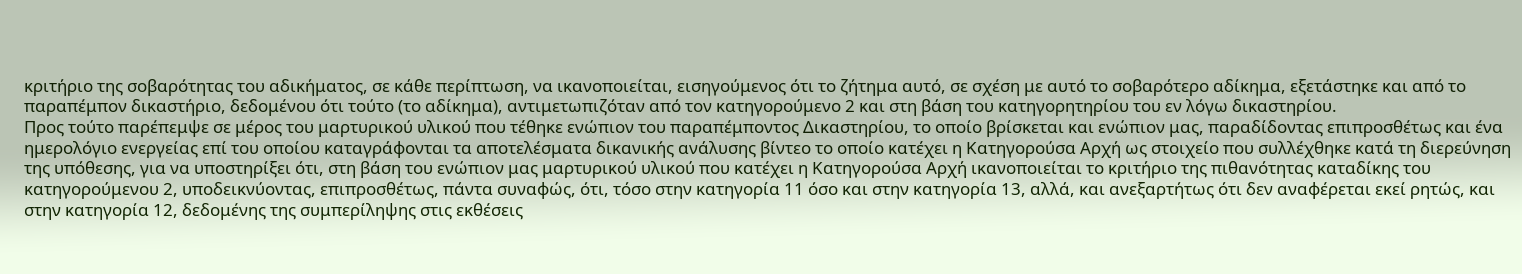κριτήριο της σοβαρότητας του αδικήματος, σε κάθε περίπτωση, να ικανοποιείται, εισηγούμενος ότι το ζήτημα αυτό, σε σχέση με αυτό το σοβαρότερο αδίκημα, εξετάστηκε και από το παραπέμπον δικαστήριο, δεδομένου ότι τούτο (το αδίκημα), αντιμετωπιζόταν από τον κατηγορούμενο 2 και στη βάση του κατηγορητηρίου του εν λόγω δικαστηρίου.
Προς τούτο παρέπεμψε σε μέρος του μαρτυρικού υλικού που τέθηκε ενώπιον του παραπέμποντος Δικαστηρίου, το οποίο βρίσκεται και ενώπιον μας, παραδίδοντας επιπροσθέτως και ένα ημερολόγιο ενεργείας επί του οποίου καταγράφονται τα αποτελέσματα δικανικής ανάλυσης βίντεο το οποίο κατέχει η Κατηγορούσα Αρχή ως στοιχείο που συλλέχθηκε κατά τη διερεύνηση της υπόθεσης, για να υποστηρίξει ότι, στη βάση του ενώπιον μας μαρτυρικού υλικού που κατέχει η Κατηγορούσα Αρχή ικανοποιείται το κριτήριο της πιθανότητας καταδίκης του κατηγορούμενου 2, υποδεικνύοντας, επιπροσθέτως, πάντα συναφώς, ότι, τόσο στην κατηγορία 11 όσο και στην κατηγορία 13, αλλά, και ανεξαρτήτως ότι δεν αναφέρεται εκεί ρητώς, και στην κατηγορία 12, δεδομένης της συμπερίληψης στις εκθέσεις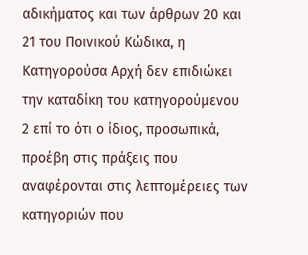αδικήματος και των άρθρων 20 και 21 του Ποινικού Κώδικα, η Κατηγορούσα Αρχή δεν επιδιώκει την καταδίκη του κατηγορούμενου 2 επί το ότι ο ίδιος, προσωπικά, προέβη στις πράξεις που αναφέρονται στις λεπτομέρειες των κατηγοριών που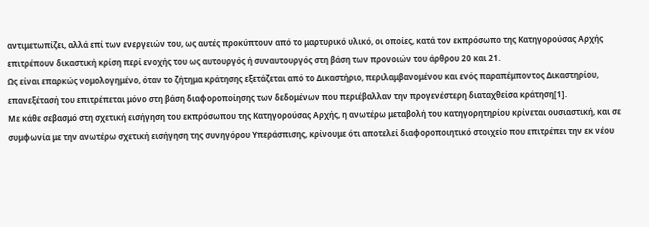αντιμετωπίζει, αλλά επί των ενεργειών του, ως αυτές προκύπτουν από το μαρτυρικό υλικό, οι οποίες, κατά τον εκπρόσωπο της Κατηγορούσας Αρχής επιτρέπουν δικαστική κρίση περί ενοχής του ως αυτουργός ή συναυτουργός στη βάση των προνοιών του άρθρου 20 και 21.
Ως είναι επαρκώς νομολογημένο, όταν το ζήτημα κράτησης εξετάζεται από το Δικαστήριο, περιλαμβανομένου και ενός παραπέμποντος Δικαστηρίου, επανεξέτασή του επιτρέπεται μόνο στη βάση διαφοροποίησης των δεδομένων που περιέβαλλαν την προγενέστερη διαταχθείσα κράτηση[1].
Με κάθε σεβασμό στη σχετική εισήγηση του εκπρόσωπου της Κατηγορούσας Αρχής, η ανωτέρω μεταβολή του κατηγορητηρίου κρίνεται ουσιαστική, και σε συμφωνία με την ανωτέρω σχετική εισήγηση της συνηγόρου Υπεράσπισης, κρίνουμε ότι αποτελεί διαφοροποιητικό στοιχείο που επιτρέπει την εκ νέου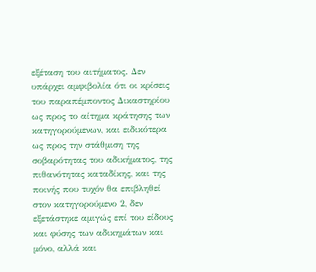εξέταση του αιτήματος. Δεν υπάρχει αμφιβολία ότι οι κρίσεις του παραπέμποντος Δικαστηρίου ως προς το αίτημα κράτησης των κατηγορούμενων, και ειδικότερα ως προς την στάθμιση της σοβαρότητας του αδικήματος, της πιθανότητας καταδίκης, και της ποινής που τυχόν θα επιβληθεί στον κατηγορούμενο 2, δεν εξετάστηκε αμιγώς επί του είδους και φύσης των αδικημάτων και μόνο, αλλά και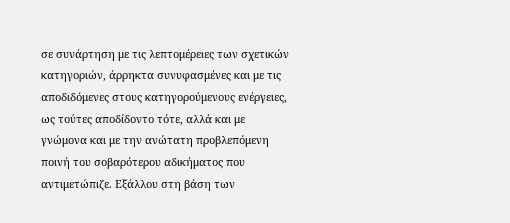σε συνάρτηση με τις λεπτομέρειες των σχετικών κατηγοριών, άρρηκτα συνυφασμένες και με τις αποδιδόμενες στους κατηγορούμενους ενέργειες, ως τούτες αποδίδοντο τότε, αλλά και με γνώμονα και με την ανώτατη προβλεπόμενη ποινή του σοβαρότερου αδικήματος που αντιμετώπιζε. Εξάλλου στη βάση των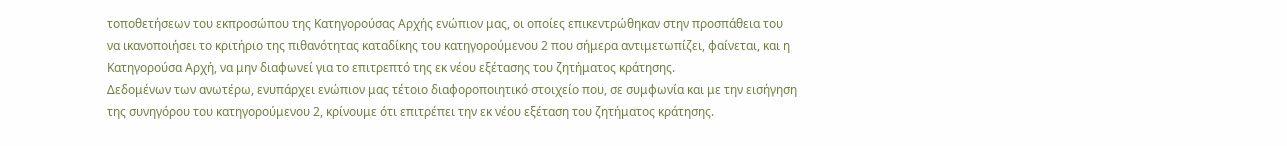τοποθετήσεων του εκπροσώπου της Κατηγορούσας Αρχής ενώπιον μας, οι οποίες επικεντρώθηκαν στην προσπάθεια του να ικανοποιήσει το κριτήριο της πιθανότητας καταδίκης του κατηγορούμενου 2 που σήμερα αντιμετωπίζει, φαίνεται, και η Κατηγορούσα Αρχή, να μην διαφωνεί για το επιτρεπτό της εκ νέου εξέτασης του ζητήματος κράτησης.
Δεδομένων των ανωτέρω, ενυπάρχει ενώπιον μας τέτοιο διαφοροποιητικό στοιχείο που, σε συμφωνία και με την εισήγηση της συνηγόρου του κατηγορούμενου 2, κρίνουμε ότι επιτρέπει την εκ νέου εξέταση του ζητήματος κράτησης.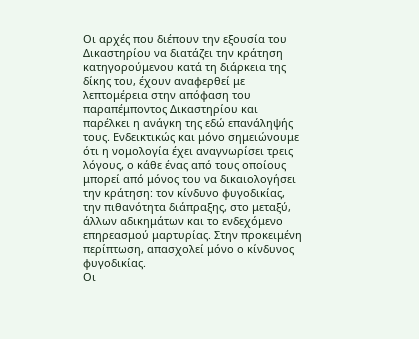Οι αρχές που διέπουν την εξουσία του Δικαστηρίου να διατάζει την κράτηση κατηγορούμενου κατά τη διάρκεια της δίκης του, έχουν αναφερθεί με λεπτομέρεια στην απόφαση του παραπέμποντος Δικαστηρίου και παρέλκει η ανάγκη της εδώ επανάληψής τους. Ενδεικτικώς και μόνο σημειώνουμε ότι η νομολογία έχει αναγνωρίσει τρεις λόγους, ο κάθε ένας από τους οποίους μπορεί από μόνος του να δικαιολογήσει την κράτηση: τον κίνδυνο φυγοδικίας, την πιθανότητα διάπραξης, στο μεταξύ, άλλων αδικημάτων και το ενδεχόμενο επηρεασμού μαρτυρίας. Στην προκειμένη περίπτωση, απασχολεί μόνο ο κίνδυνος φυγοδικίας.
Οι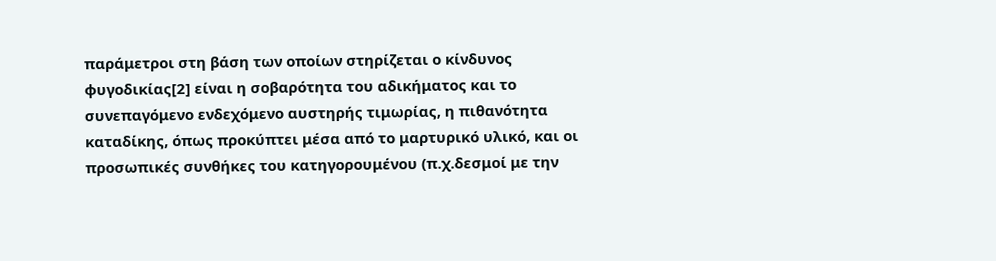παράμετροι στη βάση των οποίων στηρίζεται ο κίνδυνος φυγοδικίας[2] είναι η σοβαρότητα του αδικήματος και το συνεπαγόμενο ενδεχόμενο αυστηρής τιμωρίας, η πιθανότητα καταδίκης, όπως προκύπτει μέσα από το μαρτυρικό υλικό, και οι προσωπικές συνθήκες του κατηγορουμένου (π.χ.δεσμοί με την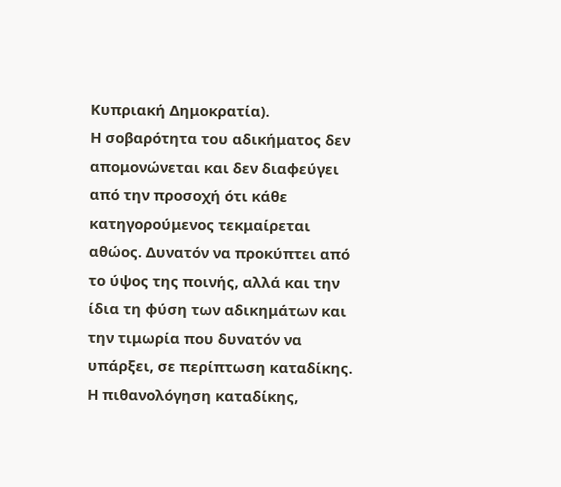Κυπριακή Δημοκρατία).
Η σοβαρότητα του αδικήματος δεν απομονώνεται και δεν διαφεύγει από την προσοχή ότι κάθε κατηγορούμενος τεκμαίρεται αθώος. Δυνατόν να προκύπτει από το ύψος της ποινής, αλλά και την ίδια τη φύση των αδικημάτων και την τιμωρία που δυνατόν να υπάρξει, σε περίπτωση καταδίκης. Η πιθανολόγηση καταδίκης,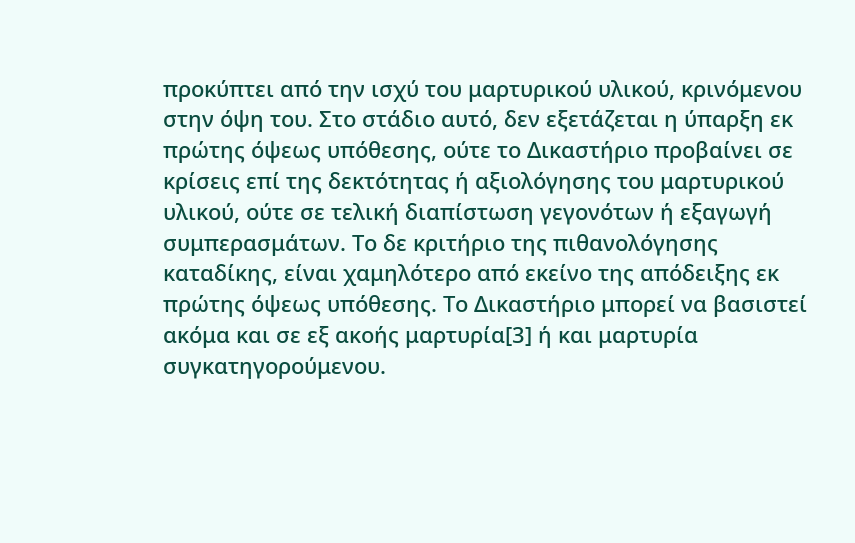προκύπτει από την ισχύ του μαρτυρικού υλικού, κρινόμενου στην όψη του. Στο στάδιο αυτό, δεν εξετάζεται η ύπαρξη εκ πρώτης όψεως υπόθεσης, ούτε το Δικαστήριο προβαίνει σε κρίσεις επί της δεκτότητας ή αξιολόγησης του μαρτυρικού υλικού, ούτε σε τελική διαπίστωση γεγονότων ή εξαγωγή συμπερασμάτων. Το δε κριτήριο της πιθανολόγησης καταδίκης, είναι χαμηλότερο από εκείνο της απόδειξης εκ πρώτης όψεως υπόθεσης. Το Δικαστήριο μπορεί να βασιστεί ακόμα και σε εξ ακοής μαρτυρία[3] ή και μαρτυρία συγκατηγορούμενου.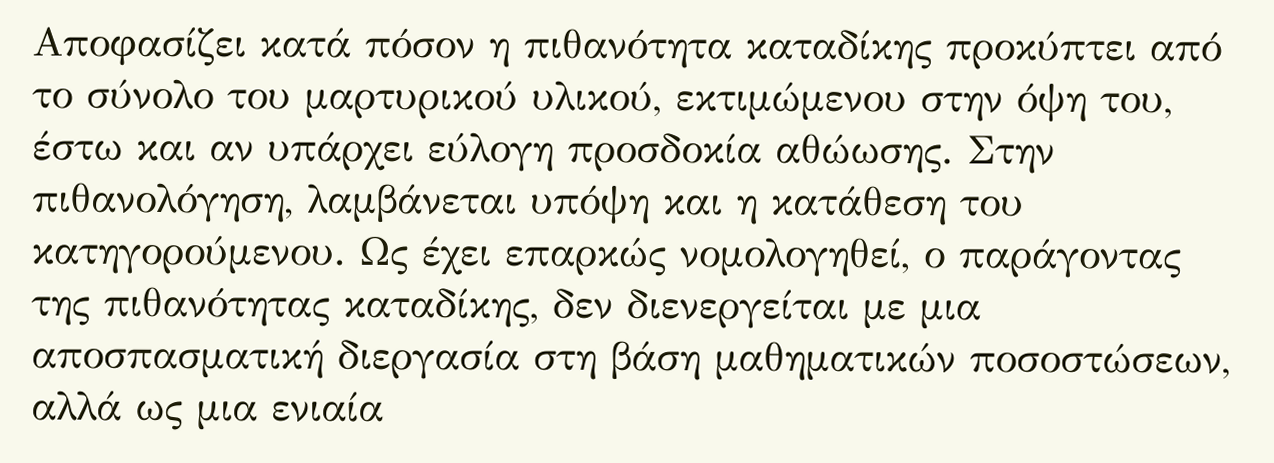Αποφασίζει κατά πόσον η πιθανότητα καταδίκης προκύπτει από το σύνολο του μαρτυρικού υλικού, εκτιμώμενου στην όψη του, έστω και αν υπάρχει εύλογη προσδοκία αθώωσης. Στην πιθανολόγηση, λαμβάνεται υπόψη και η κατάθεση του κατηγορούμενου. Ως έχει επαρκώς νομολογηθεί, ο παράγοντας της πιθανότητας καταδίκης, δεν διενεργείται με μια αποσπασματική διεργασία στη βάση μαθηματικών ποσοστώσεων, αλλά ως μια ενιαία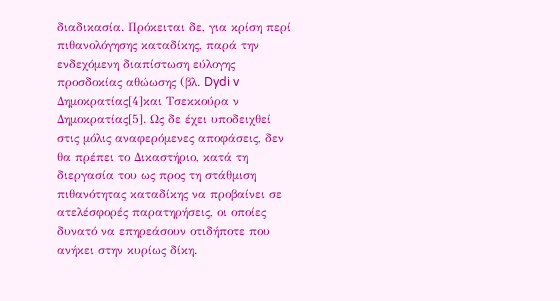διαδικασία. Πρόκειται δε, για κρίση περί πιθανολόγησης καταδίκης, παρά την ενδεχόμενη διαπίστωση εύλογης προσδοκίας αθώωσης (βλ. Dydi v Δημοκρατίας[4]και Τσεκκούρα ν Δημοκρατίας[5]. Ως δε έχει υποδειχθεί στις μόλις αναφερόμενες αποφάσεις, δεν θα πρέπει το Δικαστήριο, κατά τη διεργασία του ως προς τη στάθμιση πιθανότητας καταδίκης να προβαίνει σε ατελέσφορές παρατηρήσεις, οι οποίες δυνατό να επηρεάσουν οτιδήποτε που ανήκει στην κυρίως δίκη.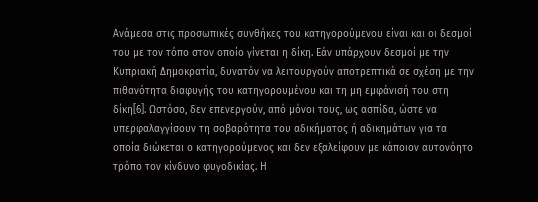Ανάμεσα στις προσωπικές συνθήκες του κατηγορούμενου είναι και οι δεσμοί του με τον τόπο στον οποίο γίνεται η δίκη. Εάν υπάρχουν δεσμοί με την Κυπριακή Δημοκρατία, δυνατόν να λειτουργούν αποτρεπτικά σε σχέση με την πιθανότητα διαφυγής του κατηγορουμένου και τη μη εμφάνισή του στη δίκη[6]. Ωστόσο, δεν επενεργούν, από μόνοι τους, ως ασπίδα, ώστε να υπερφαλαγγίσουν τη σοβαρότητα του αδικήματος ή αδικημάτων για τα οποία διώκεται ο κατηγορούμενος και δεν εξαλείφουν με κάποιον αυτονόητο τρόπο τον κίνδυνο φυγοδικίας. Η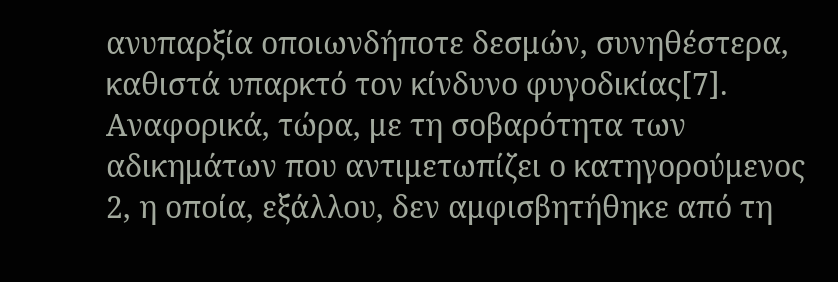ανυπαρξία οποιωνδήποτε δεσμών, συνηθέστερα, καθιστά υπαρκτό τον κίνδυνο φυγοδικίας[7].
Αναφορικά, τώρα, με τη σοβαρότητα των αδικημάτων που αντιμετωπίζει ο κατηγορούμενος 2, η οποία, εξάλλου, δεν αμφισβητήθηκε από τη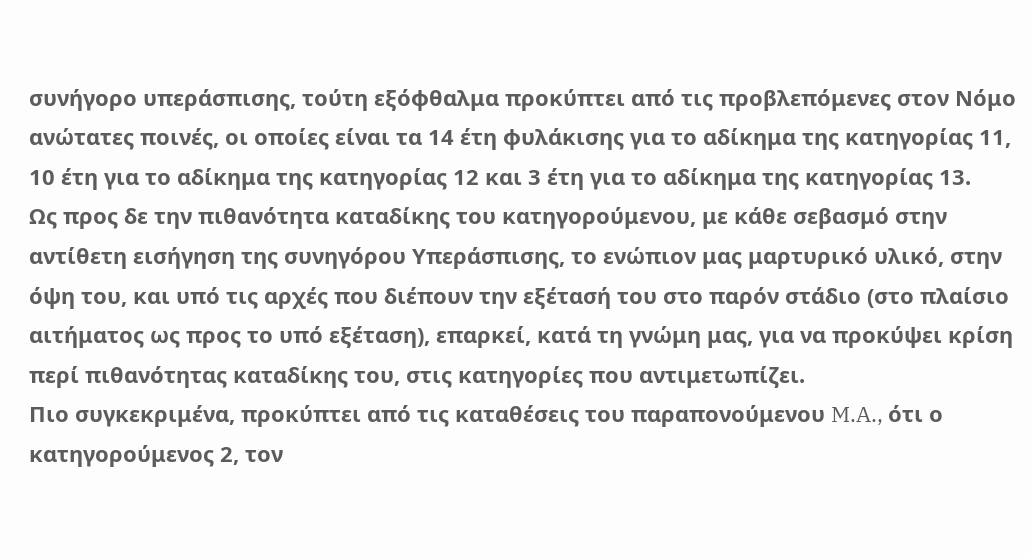συνήγορο υπεράσπισης, τούτη εξόφθαλμα προκύπτει από τις προβλεπόμενες στον Νόμο ανώτατες ποινές, οι οποίες είναι τα 14 έτη φυλάκισης για το αδίκημα της κατηγορίας 11, 10 έτη για το αδίκημα της κατηγορίας 12 και 3 έτη για το αδίκημα της κατηγορίας 13.
Ως προς δε την πιθανότητα καταδίκης του κατηγορούμενου, με κάθε σεβασμό στην αντίθετη εισήγηση της συνηγόρου Υπεράσπισης, το ενώπιον μας μαρτυρικό υλικό, στην όψη του, και υπό τις αρχές που διέπουν την εξέτασή του στο παρόν στάδιο (στο πλαίσιο αιτήματος ως προς το υπό εξέταση), επαρκεί, κατά τη γνώμη μας, για να προκύψει κρίση περί πιθανότητας καταδίκης του, στις κατηγορίες που αντιμετωπίζει.
Πιο συγκεκριμένα, προκύπτει από τις καταθέσεις του παραπονούμενου M.A., ότι ο κατηγορούμενος 2, τον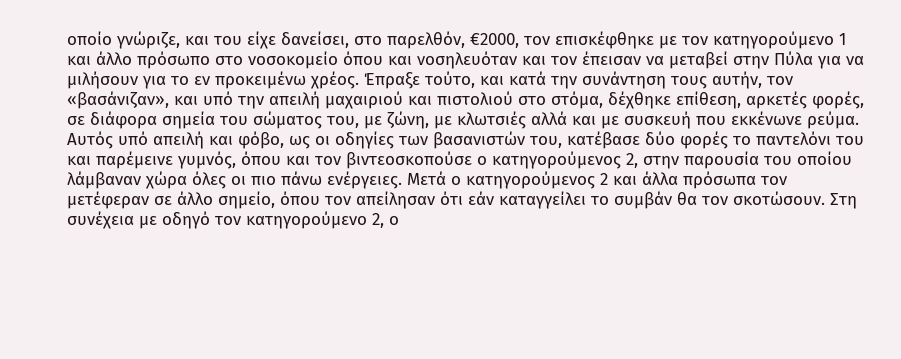οποίο γνώριζε, και του είχε δανείσει, στο παρελθόν, €2000, τον επισκέφθηκε με τον κατηγορούμενο 1 και άλλο πρόσωπο στο νοσοκομείο όπου και νοσηλευόταν και τον έπεισαν να μεταβεί στην Πύλα για να μιλήσουν για το εν προκειμένω χρέος. Έπραξε τούτο, και κατά την συνάντηση τους αυτήν, τον «βασάνιζαν», και υπό την απειλή μαχαιριού και πιστολιού στο στόμα, δέχθηκε επίθεση, αρκετές φορές, σε διάφορα σημεία του σώματος του, με ζώνη, με κλωτσιές αλλά και με συσκευή που εκκένωνε ρεύμα. Αυτός υπό απειλή και φόβο, ως οι οδηγίες των βασανιστών του, κατέβασε δύο φορές το παντελόνι του και παρέμεινε γυμνός, όπου και τον βιντεοσκοπούσε ο κατηγορούμενος 2, στην παρουσία του οποίου λάμβαναν χώρα όλες οι πιο πάνω ενέργειες. Μετά ο κατηγορούμενος 2 και άλλα πρόσωπα τον μετέφεραν σε άλλο σημείο, όπου τον απείλησαν ότι εάν καταγγείλει το συμβάν θα τον σκοτώσουν. Στη συνέχεια με οδηγό τον κατηγορούμενο 2, ο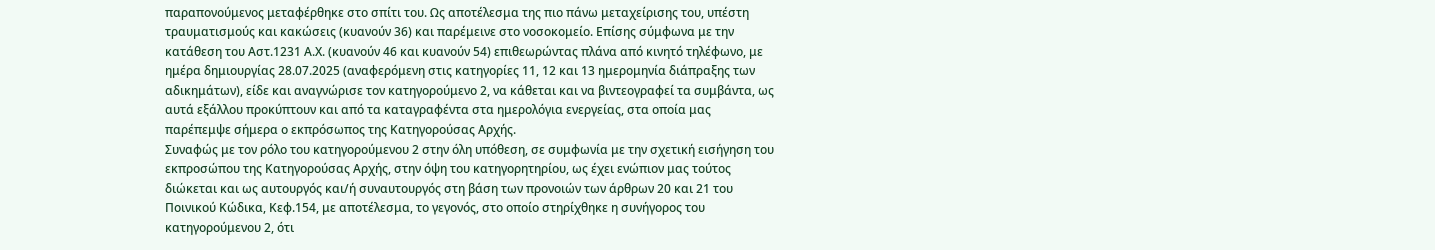παραπονούμενος μεταφέρθηκε στο σπίτι του. Ως αποτέλεσμα της πιο πάνω μεταχείρισης του, υπέστη τραυματισμούς και κακώσεις (κυανούν 36) και παρέμεινε στο νοσοκομείο. Επίσης σύμφωνα με την κατάθεση του Αστ.1231 Α.Χ. (κυανούν 46 και κυανούν 54) επιθεωρώντας πλάνα από κινητό τηλέφωνο, με ημέρα δημιουργίας 28.07.2025 (αναφερόμενη στις κατηγορίες 11, 12 και 13 ημερομηνία διάπραξης των αδικημάτων), είδε και αναγνώρισε τον κατηγορούμενο 2, να κάθεται και να βιντεογραφεί τα συμβάντα, ως αυτά εξάλλου προκύπτουν και από τα καταγραφέντα στα ημερολόγια ενεργείας, στα οποία μας παρέπεμψε σήμερα ο εκπρόσωπος της Κατηγορούσας Αρχής.
Συναφώς με τον ρόλο του κατηγορούμενου 2 στην όλη υπόθεση, σε συμφωνία με την σχετική εισήγηση του εκπροσώπου της Κατηγορούσας Αρχής, στην όψη του κατηγορητηρίου, ως έχει ενώπιον μας τούτος διώκεται και ως αυτουργός και/ή συναυτουργός στη βάση των προνοιών των άρθρων 20 και 21 του Ποινικού Κώδικα, Κεφ.154, με αποτέλεσμα, το γεγονός, στο οποίο στηρίχθηκε η συνήγορος του κατηγορούμενου 2, ότι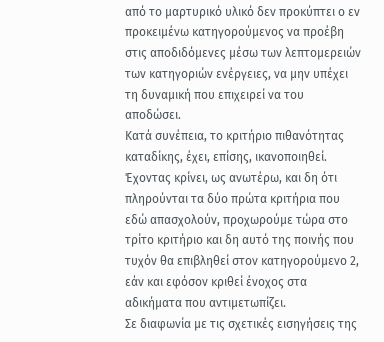από το μαρτυρικό υλικό δεν προκύπτει ο εν προκειμένω κατηγορούμενος να προέβη στις αποδιδόμενες μέσω των λεπτομερειών των κατηγοριών ενέργειες, να μην υπέχει τη δυναμική που επιχειρεί να του αποδώσει.
Κατά συνέπεια, το κριτήριο πιθανότητας καταδίκης, έχει, επίσης, ικανοποιηθεί.
Έχοντας κρίνει, ως ανωτέρω, και δη ότι πληρούνται τα δύο πρώτα κριτήρια που εδώ απασχολούν, προχωρούμε τώρα στο τρίτο κριτήριο και δη αυτό της ποινής που τυχόν θα επιβληθεί στον κατηγορούμενο 2, εάν και εφόσον κριθεί ένοχος στα αδικήματα που αντιμετωπίζει.
Σε διαφωνία με τις σχετικές εισηγήσεις της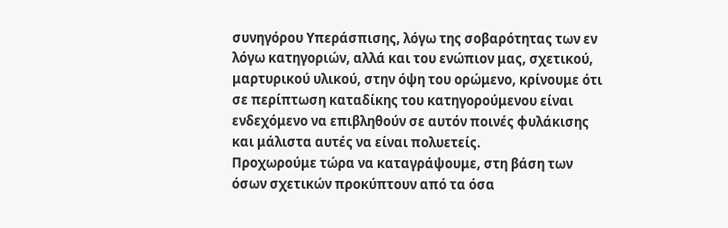συνηγόρου Υπεράσπισης, λόγω της σοβαρότητας των εν λόγω κατηγοριών, αλλά και του ενώπιον μας, σχετικού, μαρτυρικού υλικού, στην όψη του ορώμενο, κρίνουμε ότι σε περίπτωση καταδίκης του κατηγορούμενου είναι ενδεχόμενο να επιβληθούν σε αυτόν ποινές φυλάκισης και μάλιστα αυτές να είναι πολυετείς.
Προχωρούμε τώρα να καταγράψουμε, στη βάση των όσων σχετικών προκύπτουν από τα όσα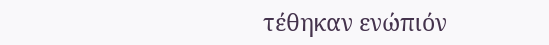τέθηκαν ενώπιόν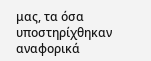μας, τα όσα υποστηρίχθηκαν αναφορικά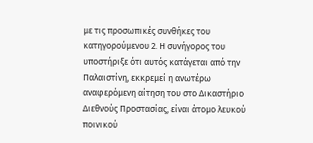με τις προσωπικές συνθήκες του κατηγορούμενου 2. Η συνήγορος του υποστήριξε ότι αυτός κατάγεται από την Παλαιστίνη, εκκρεμεί η ανωτέρω αναφερόμενη αίτηση του στο Δικαστήριο Διεθνούς Προστασίας, είναι άτομο λευκού ποινικού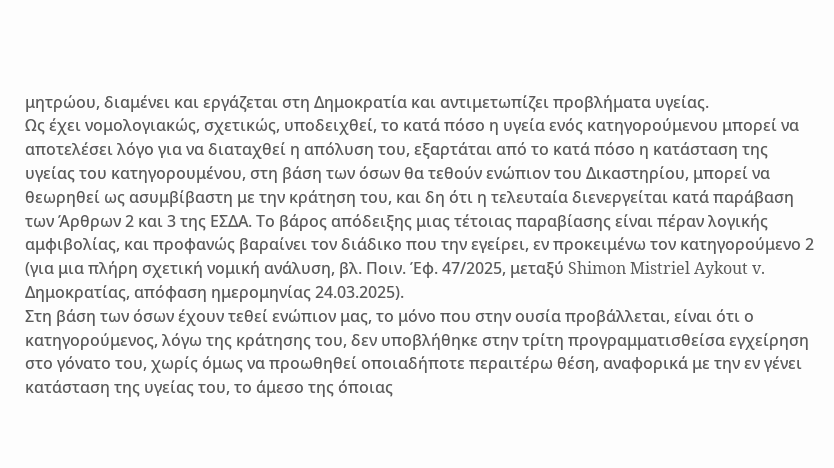μητρώου, διαμένει και εργάζεται στη Δημοκρατία και αντιμετωπίζει προβλήματα υγείας.
Ως έχει νομολογιακώς, σχετικώς, υποδειχθεί, το κατά πόσο η υγεία ενός κατηγορούμενου μπορεί να αποτελέσει λόγο για να διαταχθεί η απόλυση του, εξαρτάται από το κατά πόσο η κατάσταση της υγείας του κατηγορουμένου, στη βάση των όσων θα τεθούν ενώπιον του Δικαστηρίου, μπορεί να θεωρηθεί ως ασυμβίβαστη με την κράτηση του, και δη ότι η τελευταία διενεργείται κατά παράβαση των Άρθρων 2 και 3 της ΕΣΔΑ. Το βάρος απόδειξης μιας τέτοιας παραβίασης είναι πέραν λογικής αμφιβολίας, και προφανώς βαραίνει τον διάδικο που την εγείρει, εν προκειμένω τον κατηγορούμενο 2 (για μια πλήρη σχετική νομική ανάλυση, βλ. Ποιν. Έφ. 47/2025, μεταξύ Shimon Mistriel Aykout v. Δημοκρατίας, απόφαση ημερομηνίας 24.03.2025).
Στη βάση των όσων έχουν τεθεί ενώπιον μας, το μόνο που στην ουσία προβάλλεται, είναι ότι ο κατηγορούμενος, λόγω της κράτησης του, δεν υποβλήθηκε στην τρίτη προγραμματισθείσα εγχείρηση στο γόνατο του, χωρίς όμως να προωθηθεί οποιαδήποτε περαιτέρω θέση, αναφορικά με την εν γένει κατάσταση της υγείας του, το άμεσο της όποιας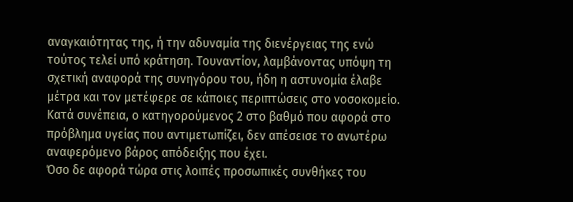αναγκαιότητας της, ή την αδυναμία της διενέργειας της ενώ τούτος τελεί υπό κράτηση. Τουναντίον, λαμβάνοντας υπόψη τη σχετική αναφορά της συνηγόρου του, ήδη η αστυνομία έλαβε μέτρα και τον μετέφερε σε κάποιες περιπτώσεις στο νοσοκομείο. Κατά συνέπεια, ο κατηγορούμενος 2 στο βαθμό που αφορά στο πρόβλημα υγείας που αντιμετωπίζει, δεν απέσεισε το ανωτέρω αναφερόμενο βάρος απόδειξης που έχει.
Όσο δε αφορά τώρα στις λοιπές προσωπικές συνθήκες του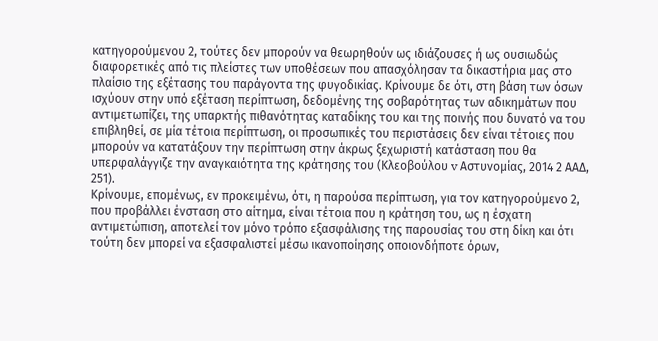κατηγορούμενου 2, τούτες δεν μπορούν να θεωρηθούν ως ιδιάζουσες ή ως ουσιωδώς διαφορετικές από τις πλείστες των υποθέσεων που απασχόλησαν τα δικαστήρια μας στο πλαίσιο της εξέτασης του παράγοντα της φυγοδικίας. Κρίνουμε δε ότι, στη βάση των όσων ισχύουν στην υπό εξέταση περίπτωση, δεδομένης της σοβαρότητας των αδικημάτων που αντιμετωπίζει, της υπαρκτής πιθανότητας καταδίκης του και της ποινής που δυνατό να του επιβληθεί, σε μία τέτοια περίπτωση, οι προσωπικές του περιστάσεις δεν είναι τέτοιες που μπορούν να κατατάξουν την περίπτωση στην άκρως ξεχωριστή κατάσταση που θα υπερφαλάγγιζε την αναγκαιότητα της κράτησης του (Κλεοβούλου v Αστυνομίας, 2014 2 ΑΑΔ, 251).
Κρίνουμε, επομένως, εν προκειμένω, ότι, η παρούσα περίπτωση, για τον κατηγορούμενο 2, που προβάλλει ένσταση στο αίτημα, είναι τέτοια που η κράτηση του, ως η έσχατη αντιμετώπιση, αποτελεί τον μόνο τρόπο εξασφάλισης της παρουσίας του στη δίκη και ότι τούτη δεν μπορεί να εξασφαλιστεί μέσω ικανοποίησης οποιονδήποτε όρων,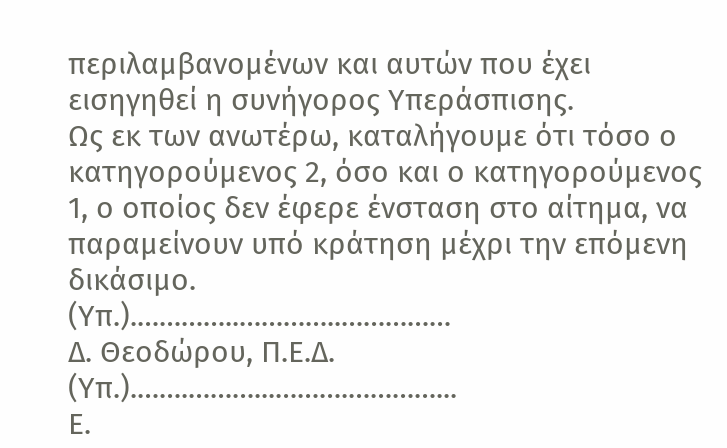περιλαμβανομένων και αυτών που έχει εισηγηθεί η συνήγορος Υπεράσπισης.
Ως εκ των ανωτέρω, καταλήγουμε ότι τόσο ο κατηγορούμενος 2, όσο και ο κατηγορούμενος 1, ο οποίος δεν έφερε ένσταση στο αίτημα, να παραμείνουν υπό κράτηση μέχρι την επόμενη δικάσιμο.
(Υπ.).…………..…………..……………
Δ. Θεοδώρου, Π.Ε.Δ.
(Υπ.).…….………...……….…………...
Ε.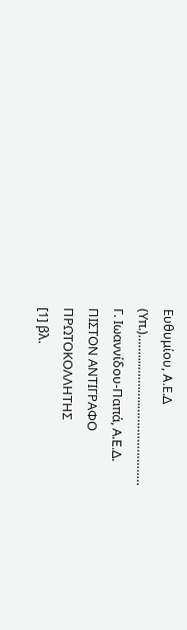Ευθυμίου, A.Ε.Δ
(Υπ.)……....…….…..……………………
Γ. Ιωαννίδου-Παπά, Α.E.Δ.
ΠΙΣΤΟΝ ΑΝΤΙΓΡΑΦΟ
ΠΡΩΤΟΚΟΛΛΗΤΗΣ
[1] βλ.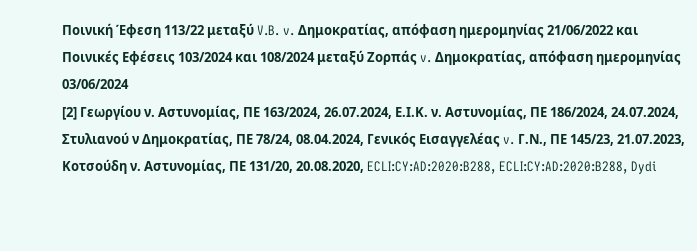Ποινική Έφεση 113/22 μεταξύ V.B. v. Δημοκρατίας, απόφαση ημερομηνίας 21/06/2022 και Ποινικές Εφέσεις 103/2024 και 108/2024 μεταξύ Ζορπάς v. Δημοκρατίας, απόφαση ημερομηνίας 03/06/2024
[2] Γεωργίου ν. Αστυνομίας, ΠΕ 163/2024, 26.07.2024, Ε.Ι.Κ. ν. Αστυνομίας, ΠΕ 186/2024, 24.07.2024, Στυλιανού ν Δημοκρατίας, ΠΕ 78/24, 08.04.2024, Γενικός Εισαγγελέας v. Γ.Ν., ΠΕ 145/23, 21.07.2023, Κοτσούδη ν. Αστυνομίας, ΠΕ 131/20, 20.08.2020, ECLI:CY:AD:2020:B288, ECLI:CY:AD:2020:B288, Dydi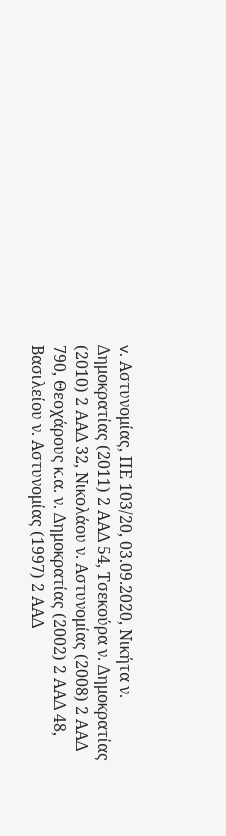v. Αστυνομίας, ΠΕ 103/20, 03.09.2020, Νικήτα ν. Δημοκρατίας (2011) 2 ΑΑΔ 54, Τσεκούρα ν. Δημοκρατίας (2010) 2 ΑΑΔ 32, Νικολάου ν. Αστυνομίας (2008) 2 ΑΑΔ 790, Θεοχάρους κ.α. ν. Δημοκρατίας (2002) 2 ΑΑΔ 48, Βασιλείου ν. Αστυνομίας (1997) 2 ΑΑΔ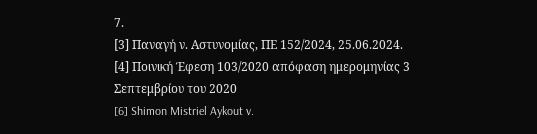7.
[3] Παναγή ν. Αστυνομίας, ΠΕ 152/2024, 25.06.2024.
[4] Ποινική Έφεση 103/2020 απόφαση ημερομηνίας 3 Σεπτεμβρίου του 2020
[6] Shimon Mistriel Aykout v.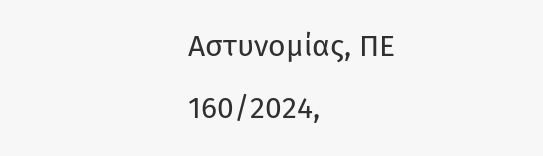Αστυνομίας, ΠΕ 160/2024,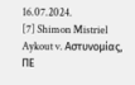16.07.2024.
[7] Shimon Mistriel Aykout v. Αστυνομίας, ΠΕ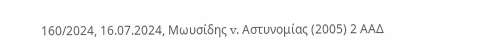160/2024, 16.07.2024, Μωυσίδης v. Αστυνομίας (2005) 2 ΑΑΔ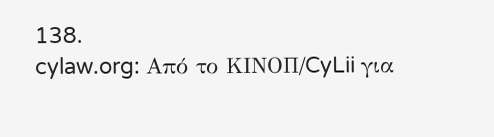138.
cylaw.org: Από το ΚΙΝOΠ/CyLii για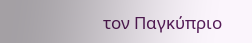τον Παγκύπριο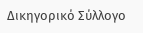Δικηγορικό Σύλλογο